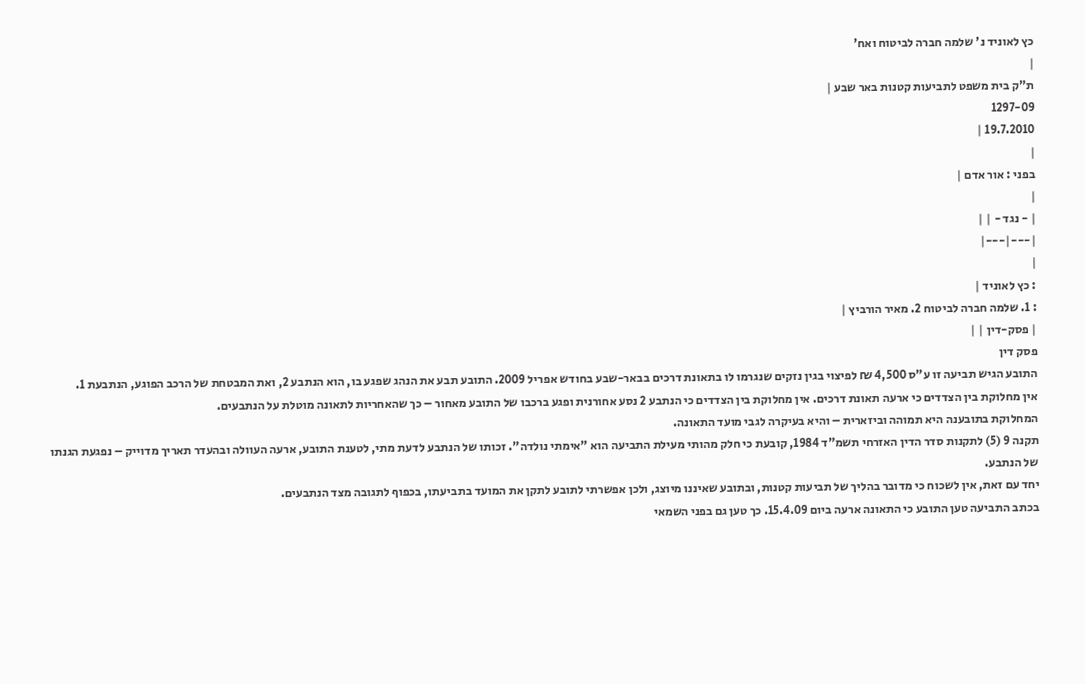כץ לאוניד נ' שלמה חברה לביטוח ואח'
|
ת"ק בית משפט לתביעות קטנות באר שבע |
1297-09
19.7.2010 |
|
בפני : אור אדם |
|
| - נגד - | |
|---|---|
|
: כץ לאוניד |
: 1. שלמה חברה לביטוח 2. מאיר הורביץ |
| פסק-דין | |
פסק דין
התובע הגיש תביעה זו ע"ס 4,500 ₪ לפיצוי בגין נזקים שנגרמו לו בתאונת דרכים בבאר-שבע בחודש אפריל 2009. התובע תבע את הנהג שפגע בו, הוא הנתבע 2, ואת המבטחת של הרכב הפוגע, הנתבעת 1.
אין מחלוקת בין הצדדים כי ארעה תאונת דרכים. אין מחלוקת בין הצדדים כי הנתבע 2 נסע אחורנית ופגע ברכבו של התובע מאחור – כך שהאחריות לתאונה מוטלת על הנתבעים.
המחלוקת בתובענה היא תמוהה וביזארית – והיא בעיקרה לגבי מועד התאונה.
תקנה 9 (5) לתקנות סדר הדין האזרחי תשמ"ד 1984, קובעת כי חלק מהותי מעילת התביעה הוא "אימתי נולדה". זכותו של הנתבע לדעת מתי, לטענת התובע, ארעה העוולה ובהעדר תאריך מדוייק – נפגעת הגנתו של הנתבע.
יחד עם זאת, אין לשכוח כי מדובר בהליך של תביעות קטנות, ובתובע שאיננו מיוצג, ולכן אפשרתי לתובע לתקן את המועד בתביעתו, בכפוף לתגובה מצד הנתבעים.
בכתב התביעה טען התובע כי התאונה ארעה ביום 15.4.09. כך טען גם בפני השמאי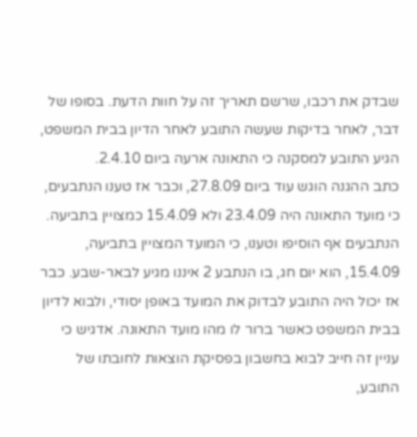שבדק את רכבו, שרשם תאריך זה על חוות הדעת. בסופו של דבר, לאחר בדיקות שעשה התובע לאחר הדיון בבית המשפט, הגיע התובע למסקנה כי התאונה ארעה ביום 2.4.10.
כתב ההגנה הוגש עוד ביום 27.8.09, וכבר אז טענו הנתבעים, כי מועד התאונה היה 23.4.09 ולא 15.4.09 כמצויין בתביעה. הנתבעים אף הוסיפו וטענו, כי המועד המצויין בתביעה, 15.4.09, הוא יום חג, בו הנתבע 2 איננו מגיע לבאר-שבע. כבר אז יכול היה התובע לבדוק את המועד באופן יסודי, ולבוא לדיון בבית המשפט כאשר ברור לו מהו מועד התאונה. אדגיש כי עניין זה חייב לבוא בחשבון בפסיקת הוצאות לחובתו של התובע,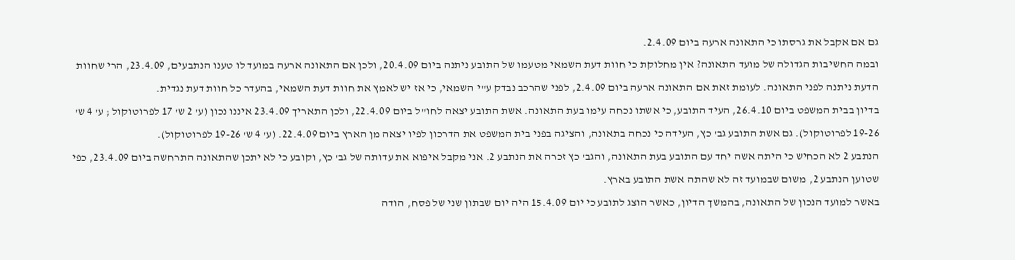גם אם אקבל את גרסתו כי התאונה ארעה ביום 2.4.09.
ובמה החשיבות הגדולה של מועד התאונה? אין מחלוקת כי חוות דעת השמאי מטעמו של התובע ניתנה ביום 20.4.09, ולכן אם התאונה ארעה במועד לו טענו הנתבעים, 23.4.09, הרי שחוות הדעת ניתנה לפני התאונה. לעומת זאת אם התאונה ארעה ביום 2.4.09, לפני שהרכב נבדק ע"י השמאי, כי אז יש לאמץ את חוות דעת השמאי, בהעדר כל חוות דעת נגדית.
בדיון בבית המשפט ביום 26.4.10, העיד התובע, כי אשתו נכחה עימו בעת התאונה. אשת התובע יצאה לחו"ל ביום 22.4.09, ולכן התאריך 23.4.09 איננו נכון (ע' 2 ש' 17 לפרוטוקול ; ע' 4 ש' 19-26 לפרוטוקול). גם אשת התובע גב' כץ, העידה כי נכחה בתאונה, והציגה בפני בית המשפט את הדרכון לפיו יצאה מן הארץ ביום 22.4.09. (ע' 4 ש' 19-26 לפרוטוקול).
הנתבע 2 לא הכחיש כי היתה אשה יחד עם התובע בעת התאונה, והגב' כץ זכרה את הנתבע 2. אני מקבל איפוא את עדותה של גב' כץ, וקובע כי לא יתכן שהתאונה התרחשה ביום 23.4.09, כפי שטוען הנתבע 2, משום שבמועד זה לא שהתה אשת התובע בארץ.
באשר למועד הנכון של התאונה, בהמשך הדיון, כאשר הוצג לתובע כי יום 15.4.09 היה יום שבתון שני של פסח, הודה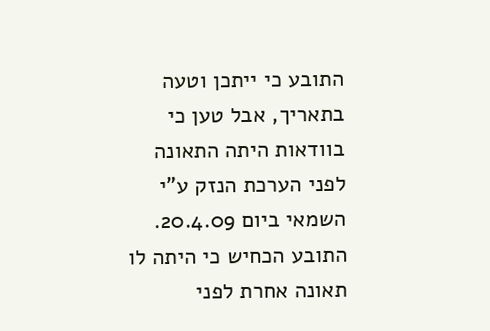התובע כי ייתכן וטעה בתאריך, אבל טען כי בוודאות היתה התאונה לפני הערכת הנזק ע"י השמאי ביום 20.4.09. התובע הכחיש כי היתה לו תאונה אחרת לפני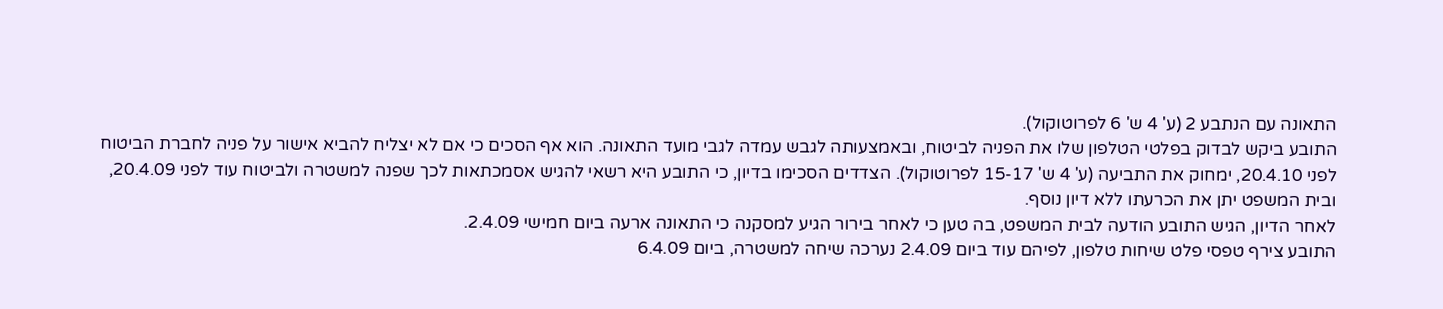התאונה עם הנתבע 2 (ע' 4 ש' 6 לפרוטוקול).
התובע ביקש לבדוק בפלטי הטלפון שלו את הפניה לביטוח, ובאמצעותה לגבש עמדה לגבי מועד התאונה. הוא אף הסכים כי אם לא יצליח להביא אישור על פניה לחברת הביטוח לפני 20.4.10, ימחוק את התביעה (ע' 4 ש' 15-17 לפרוטוקול). הצדדים הסכימו בדיון, כי התובע היא רשאי להגיש אסמכתאות לכך שפנה למשטרה ולביטוח עוד לפני 20.4.09, ובית המשפט יתן את הכרעתו ללא דיון נוסף.
לאחר הדיון, הגיש התובע הודעה לבית המשפט, בה טען כי לאחר בירור הגיע למסקנה כי התאונה ארעה ביום חמישי 2.4.09.
התובע צירף טפסי פלט שיחות טלפון, לפיהם עוד ביום 2.4.09 נערכה שיחה למשטרה, ביום 6.4.09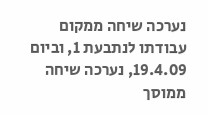נערכה שיחה ממקום עבודתו לנתבעת 1, וביום 19.4.09, נערכה שיחה ממוסך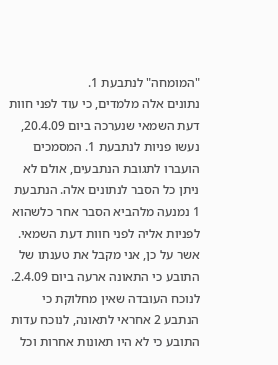"המומחה" לנתבעת 1.
נתונים אלה מלמדים, כי עוד לפני חוות דעת השמאי שנערכה ביום 20.4.09, נעשו פניות לנתבעת 1. המסמכים הועברו לתגובת הנתבעים, אולם לא ניתן כל הסבר לנתונים אלה. הנתבעת 1 נמנעה מלהביא הסבר אחר כלשהוא לפניות אליה לפני חוות דעת השמאי.
אשר על כן, אני מקבל את טענתו של התובע כי התאונה ארעה ביום 2.4.09. לנוכח העובדה שאין מחלוקת כי הנתבע 2 אחראי לתאונה, לנוכח עדות התובע כי לא היו תאונות אחרות וכל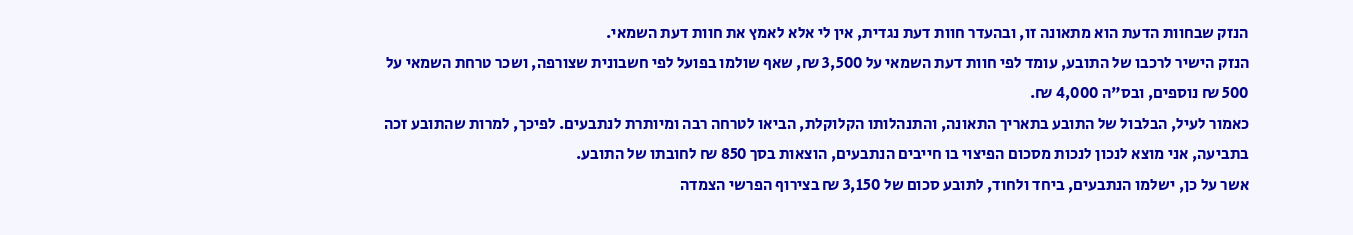הנזק שבחוות הדעת הוא מתאונה זו, ובהעדר חוות דעת נגדית, אין לי אלא לאמץ את חוות דעת השמאי.
הנזק הישיר לרכבו של התובע, עומד לפי חוות דעת השמאי על 3,500 ₪, שאף שולמו בפועל לפי חשבונית שצורפה, ושכר טרחת השמאי על 500 ₪ נוספים, ובס"ה 4,000 ₪.
כאמור לעיל, הבלבול של התובע בתאריך התאונה, והתנהלותו הקלוקלת, הביאו לטרחה רבה ומיותרת לנתבעים. לפיכך, למרות שהתובע זכה בתביעה, אני מוצא לנכון לנכות מסכום הפיצוי בו חייבים הנתבעים, הוצאות בסך 850 ₪ לחובתו של התובע.
אשר על כן, ישלמו הנתבעים, ביחד ולחוד, לתובע סכום של 3,150 ₪ בצירוף הפרשי הצמדה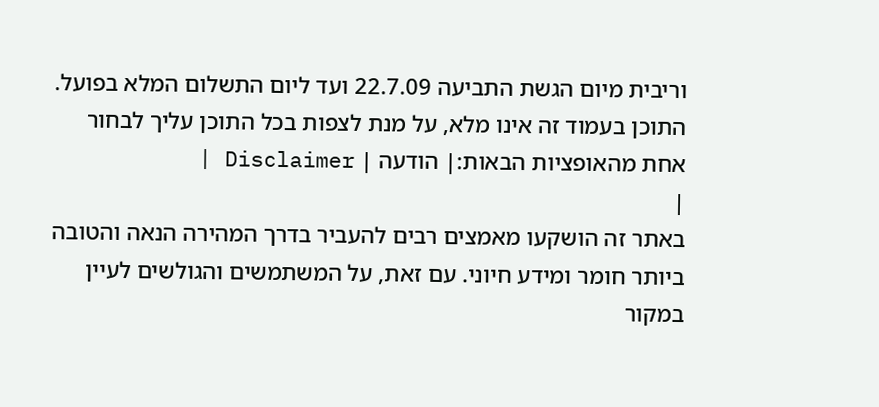וריבית מיום הגשת התביעה 22.7.09 ועד ליום התשלום המלא בפועל.
התוכן בעמוד זה אינו מלא, על מנת לצפות בכל התוכן עליך לבחור אחת מהאופציות הבאות:| הודעה | Disclaimer |
|
באתר זה הושקעו מאמצים רבים להעביר בדרך המהירה הנאה והטובה ביותר חומר ומידע חיוני. עם זאת, על המשתמשים והגולשים לעיין במקור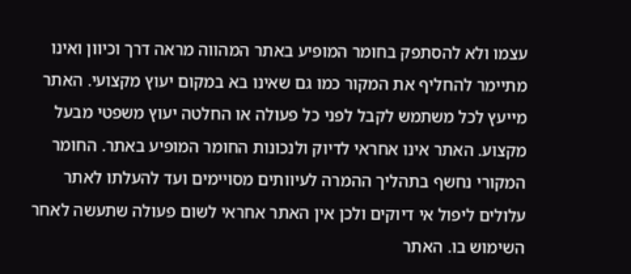עצמו ולא להסתפק בחומר המופיע באתר המהווה מראה דרך וכיוון ואינו מתיימר להחליף את המקור כמו גם שאינו בא במקום יעוץ מקצועי. האתר מייעץ לכל משתמש לקבל לפני כל פעולה או החלטה יעוץ משפטי מבעל מקצוע. האתר אינו אחראי לדיוק ולנכונות החומר המופיע באתר. החומר המקורי נחשף בתהליך ההמרה לעיוותים מסויימים ועד להעלתו לאתר עלולים ליפול אי דיוקים ולכן אין האתר אחראי לשום פעולה שתעשה לאחר השימוש בו. האתר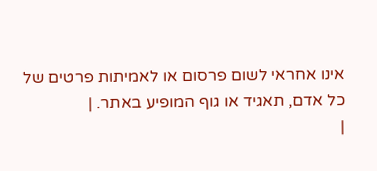אינו אחראי לשום פרסום או לאמיתות פרטים של כל אדם, תאגיד או גוף המופיע באתר. |
|